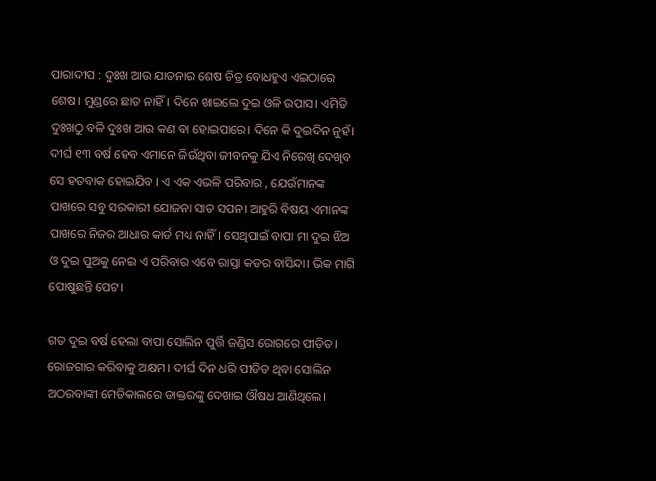ପାରାଦୀପ : ଦୁଃଖ ଆଉ ଯାତନାର ଶେଷ ଚିତ୍ର ବୋଧହୁଏ ଏଇଠାରେ ଶେଷ। ମୁଣ୍ଡରେ ଛାତ ନାହିଁ। ଦିନେ ଖାଇଲେ ଦୁଇ ଓଳି ଉପାସ। ଏମିତି ଦୁଃଖଠୁ ବଳି ଦୁଃଖ ଆଉ କଣ ବା ହୋଇପାରେ। ଦିନେ କି ଦୁଇଦିନ ନୁହଁ। ଦୀର୍ଘ ୧୩ ବର୍ଷ ହେବ ଏମାନେ ଜିଉଁଥିବା ଜୀବନକୁ ଯିଏ ନିରେଖି ଦେଖିବ ସେ ହତବାକ ହୋଇଯିବ । ଏ ଏକ ଏଭଳି ପରିବାର , ଯେଉଁମାନଙ୍କ ପାଖରେ ସବୁ ସରକାରୀ ଯୋଜନା ସାତ ସପନ। ଆହୁରି ବିଷୟ ଏମାନଙ୍କ ପାଖରେ ନିଜର ଆଧାର କାର୍ଡ ମଧ୍ୟ ନାହିଁ। ସେଥିପାଇଁ ବାପା ମା ଦୁଇ ଝିଅ ଓ ଦୁଇ ପୁଅକୁ ନେଇ ଏ ପରିବାର ଏବେ ରାସ୍ତା କଡର ବାସିନ୍ଦା। ଭିକ ମାଗି ପୋଷୁଛନ୍ତି ପେଟ।

ଗତ ଦୁଇ ବର୍ଷ ହେଲା ବାପା ସୋଲିନ ପୁର୍ତ୍ତି ଜଣ୍ଡିସ ରୋଗରେ ପୀଡିତ। ରୋଜଗାର କରିବାକୁ ଅକ୍ଷମ। ଦୀର୍ଘ ଦିନ ଧରି ପୀଡିତ ଥିବା ସୋଲିନ ଅଠରବାଙ୍କୀ ମେଡିକାଲରେ ଡାକ୍ତରଙ୍କୁ ଦେଖାଇ ଔଷଧ ଆଣିଥିଲେ।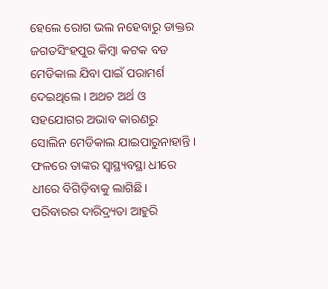ହେଲେ ରୋଗ ଭଲ ନହେବାରୁ ଡାକ୍ତର ଜଗତସିଂହପୁର କିମ୍ବା କଟକ ବଡ ମେଡିକାଲ ଯିବା ପାଇଁ ପରାମର୍ଶ ଦେଇଥିଲେ । ଅଥଚ ଅର୍ଥ ଓ ସହଯୋଗର ଅଭାବ କାରଣରୁ ସୋଲିନ ମେଡିକାଲ ଯାଇପାରୁନାହାନ୍ତି । ଫଳରେ ତାଙ୍କର ସ୍ୱାସ୍ଥ୍ୟବସ୍ଥା ଧୀରେ ଧୀରେ ବିଗିଡ଼ିବାକୁ ଲାଗିଛି। ପରିବାରର ଦାରିଦ୍ର୍ୟତା ଆହୁରି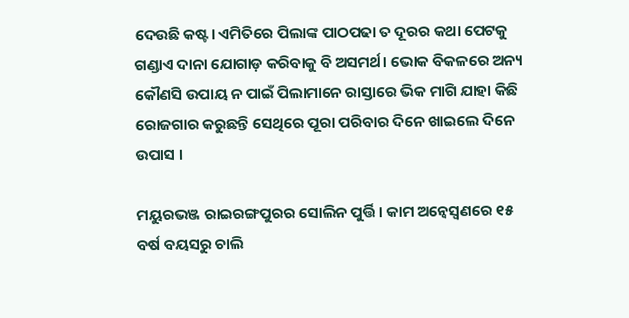ଦେଉଛି କଷ୍ଟ। ଏମିତିରେ ପିଲାଙ୍କ ପାଠପଢା ତ ଦୂରର କଥା ପେଟକୁ ଗଣ୍ଡାଏ ଦାନା ଯୋଗାଡ଼ କରିବାକୁ ବି ଅସମର୍ଥ। ଭୋକ ବିକଳରେ ଅନ୍ୟ କୌଣସି ଉପାୟ ନ ପାଇଁ ପିଲାମାନେ ରାସ୍ତାରେ ଭିକ ମାଗି ଯାହା କିଛି ରୋଜଗାର କରୁଛନ୍ତି ସେଥିରେ ପୂରା ପରିବାର ଦିନେ ଖାଇଲେ ଦିନେ ଉପାସ ।

ମୟୁରଭଞ୍ଜ ରାଇରଙ୍ଗପୁରର ସୋଲିନ ପୁର୍ତ୍ତି। କାମ ଅନ୍ବେସ୍ଵଣରେ ୧୫ ବର୍ଷ ବୟସରୁ ଚାଲି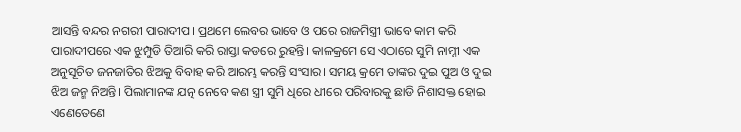ଆସନ୍ତି ବନ୍ଦର ନଗରୀ ପାରାଦୀପ। ପ୍ରଥମେ ଲେବର ଭାବେ ଓ ପରେ ରାଜମିସ୍ତ୍ରୀ ଭାବେ କାମ କରି ପାରାଦୀପରେ ଏକ ଝୁମ୍ପୁଡି ତିଆରି କରି ରାସ୍ତା କଡରେ ରୁହନ୍ତି। କାଳକ୍ରମେ ସେ ଏଠାରେ ସୁମି ନାମ୍ନୀ ଏକ ଅନୁସୂଚିତ ଜନଜାତିର ଝିଅକୁ ବିବାହ କରି ଆରମ୍ଭ କରନ୍ତି ସଂସାର। ସମୟ କ୍ରମେ ତାଙ୍କର ଦୁଇ ପୁଅ ଓ ଦୁଇ ଝିଅ ଜନ୍ମ ନିଅନ୍ତି। ପିଲାମାନଙ୍କ ଯତ୍ନ ନେବେ କଣ ସ୍ତ୍ରୀ ସୁମି ଧିରେ ଧୀରେ ପରିବାରକୁ ଛାଡି ନିଶାସକ୍ତ ହୋଇ ଏଣେତେଣେ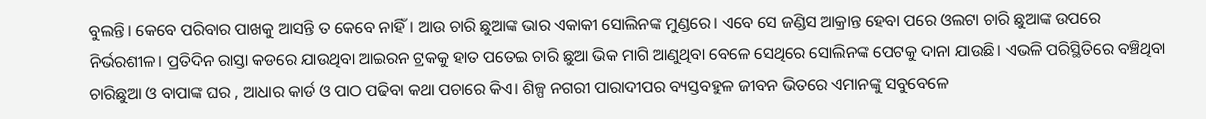ବୁଲନ୍ତି। କେବେ ପରିବାର ପାଖକୁ ଆସନ୍ତି ତ କେବେ ନାହିଁ। ଆଉ ଚାରି ଛୁଆଙ୍କ ଭାର ଏକାକୀ ସୋଲିନଙ୍କ ମୁଣ୍ଡରେ। ଏବେ ସେ ଜଣ୍ଡିସ ଆକ୍ରାନ୍ତ ହେବା ପରେ ଓଲଟା ଚାରି ଛୁଆଙ୍କ ଉପରେ ନିର୍ଭରଶୀଳ। ପ୍ରତିଦିନ ରାସ୍ତା କଡରେ ଯାଉଥିବା ଆଇରନ ଟ୍ରକକୁ ହାତ ପତେଇ ଚାରି ଛୁଆ ଭିକ ମାଗି ଆଣୁଥିବା ବେଳେ ସେଥିରେ ସୋଲିନଙ୍କ ପେଟକୁ ଦାନା ଯାଉଛି। ଏଭଳି ପରିସ୍ଥିତିରେ ବଞ୍ଚିଥିବା ଚାରିଛୁଆ ଓ ବାପାଙ୍କ ଘର , ଆଧାର କାର୍ଡ ଓ ପାଠ ପଢିବା କଥା ପଚାରେ କିଏ। ଶିଳ୍ପ ନଗରୀ ପାରାଦୀପର ବ୍ୟସ୍ତବହୁଳ ଜୀବନ ଭିତରେ ଏମାନଙ୍କୁ ସବୁବେଳେ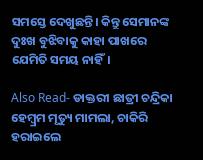ସମସ୍ତେ ଦେଖୁଛନ୍ତି। କିନ୍ତୁ ସେମାନଙ୍କ ଦୁଃଖ ବୁଝିବାକୁ କାହା ପାଖରେ ଯେମିତି ସମୟ ନାହିଁ।

Also Read- ଡାକ୍ତରୀ ଛାତ୍ରୀ ଚନ୍ଦ୍ରିକା ହେମ୍ବ୍ରମ ମୃତ୍ୟୁ ମାମଲା, ଚାକିରି ହରାଇଲେ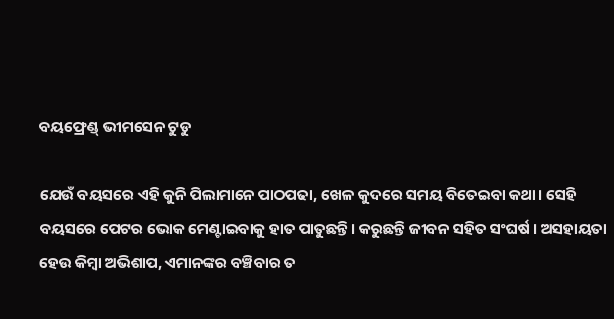ବୟଫ୍ରେଣ୍ଡ୍ ଭୀମସେନ ଟୁଡୁ

ଯେଉଁ ବୟସରେ ଏହି କୁନି ପିଲାମାନେ ପାଠପଢା, ଖେଳ କୁଦରେ ସମୟ ବିତେଇବା କଥା। ସେହି ବୟସରେ ପେଟର ଭୋକ ମେଣ୍ଟାଇବାକୁ ହାତ ପାତୁଛନ୍ତି। କରୁଛନ୍ତି ଜୀବନ ସହିତ ସଂଘର୍ଷ । ଅସହାୟତା ହେଉ କିମ୍ବା ଅଭିଶାପ, ଏମାନଙ୍କର ବଞ୍ଚିବାର ତ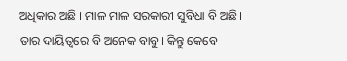ଅଧିକାର ଅଛି । ମାଳ ମାଳ ସରକାରୀ ସୁବିଧା ବି ଅଛି। ତାର ଦାୟିତ୍ୱରେ ବି ଅନେକ ବାବୁ। କିନ୍ତୁ କେବେ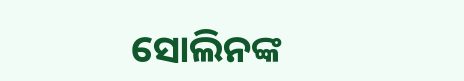ସୋଲିନଙ୍କ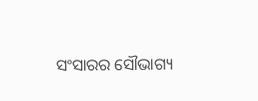ସଂସାରର ସୌଭାଗ୍ୟ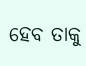ହେବ ତାକୁ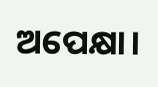ଅପେକ୍ଷା।